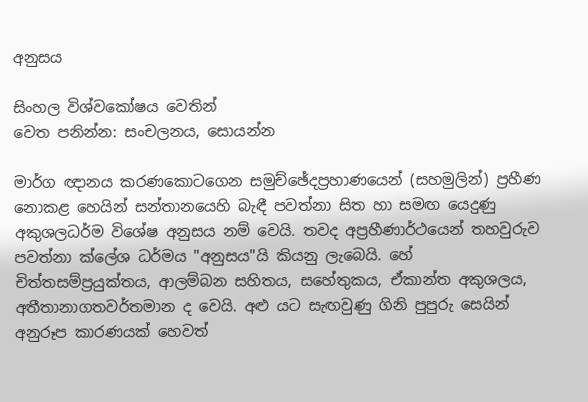අනුසය

සිංහල විශ්වකෝෂය වෙතින්
වෙත පනින්න: සංචලනය, සොයන්න

මාර්ග ඥානය කරණකොටගෙන සමුච්ඡේදප්‍රහාණයෙන් (සහමුලින්) ප්‍රහීණ නොකළ හෙයින් සන්තානයෙහි බැඳී පවත්නා සිත හා සමඟ යෙදුණු අකුශලධර්ම විශේෂ අනුසය නම් වෙයි. තවද අප්‍රහීණාර්ථයෙන් තහවුරුව පවත්නා ක්ලේශ ධර්මය "අනුසය"යි කියනු ලැබෙයි. හේ චිත්තසම්ප්‍රයුක්තය, ආලම්බන සහිතය, සහේතුකය, ඒකාන්ත අකුශලය, අතීතානාගතවර්තමාන ද වෙයි. අළු යට සැඟවුණු ගිනි පුපුරු සෙයින් අනුරූප කාරණයක් හෙවත්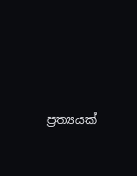ප්‍රත්‍යයක්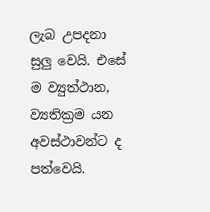ලැබ උපදනා සුලු වෙයි. එසේ ම ව්‍යුත්ථාන, ව්‍යතික්‍රම යන අවස්ථාවන්ට ද පත්වෙයි.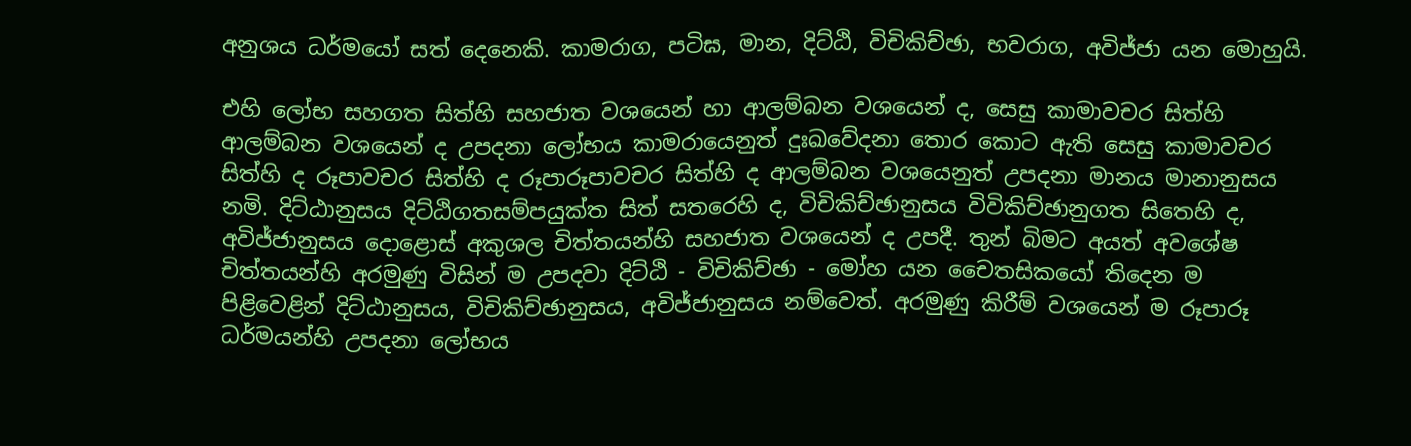අනුශය ධර්මයෝ සත් දෙනෙකි. කාමරාග, පටිඝ, මාන, දිට්ඨි, විචිකිච්ඡා, භවරාග, අවිජ්ජා යන මොහුයි.

එහි ලෝභ සහගත සිත්හි සහජාත වශයෙන් හා ආලම්බන වශයෙන් ද, සෙසු කාමාවචර සිත්හි ආලම්බන වශයෙන් ද උපදනා ලෝභය කාමරායෙනුත් දුඃඛවේදනා තොර කොට ඇති සෙසු කාමාවචර සිත්හි ද රූපාවචර සිත්හි ද රූපාරූපාවචර සිත්හි ද ආලම්බන වශයෙනුත් උපදනා මානය මානානුසය නමි. දිට්ඨානුසය දිට්ඨිගතසම්පයුක්ත සිත් සතරෙහි ද, විචිකිච්ඡානුසය විවිකිච්ඡානුගත සිතෙහි ද, අවිජ්ජානුසය දොළොස් අකුශල චිත්තයන්හි සහජාත වශයෙන් ද උපදී. තුන් බිමට අයත් අවශේෂ චිත්තයන්හි අරමුණු විසින් ම උපදවා දිට්ඨි - විචිකිච්ඡා - මෝහ යන චෛතසිකයෝ තිදෙන ම පිළිවෙළින් දිට්ඨානුසය, විචිකිච්ඡානුසය, අවිජ්ජානුසය නම්වෙත්. අරමුණු කිරීම් වශයෙන් ම රූපාරූ ධර්මයන්හි උපදනා ලෝභය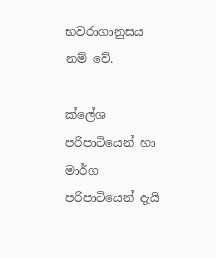භවරාගානුසය නම් වේ.

ක්ලේශ පරිපාටියෙන් හා මාර්ග පරිපාටියෙන් දැයි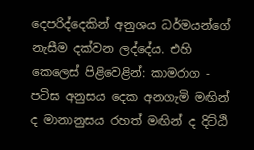දෙපරිද්දෙකින් අනුශය ධර්මයන්ගේ නැසීම දක්වන ලද්දේය. එහි කෙලෙස් පිළිවෙළින්: කාමරාග - පටිඝ අනුසය දෙක අනගැමි මඟින් ද මානානුසය රහත් මඟින් ද දිට්ඨි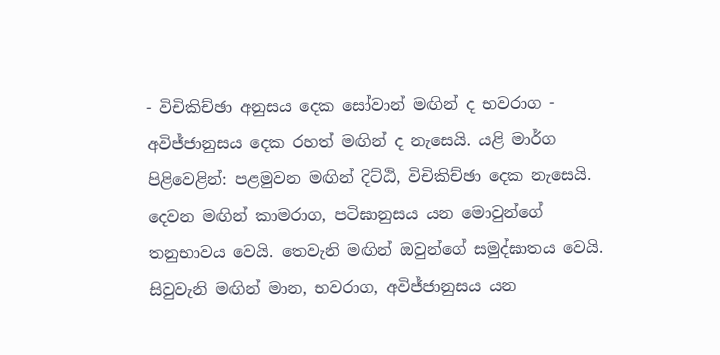- විචිකිච්ඡා අනුසය දෙක සෝවාන් මඟින් ද භවරාග - අවිජ්ජානුසය දෙක රහත් මඟින් ද නැසෙයි. යළි මාර්ග පිළිවෙළින්: පළමුවන මඟින් දිට්ඨි, විචිකිච්ඡා දෙක නැසෙයි. දෙවන මඟින් කාමරාග, පටිඝානුසය යන මොවුන්ගේ තනුභාවය වෙයි. තෙවැනි මඟින් ඔවුන්ගේ සමුද්ඝාතය වෙයි. සිවුවැනි මඟින් මාන, භවරාග, අවිජ්ජානුසය යන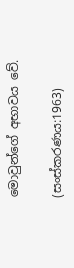මොවුන්ගේ අභාවය වේ.

(සංස්කරණය:1963)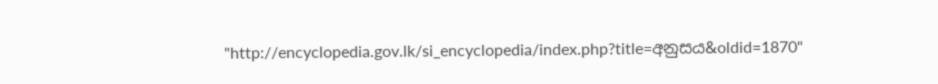"http://encyclopedia.gov.lk/si_encyclopedia/index.php?title=අනුසය&oldid=1870"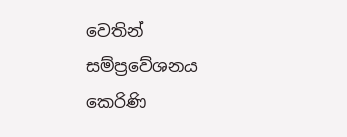වෙතින් සම්ප්‍රවේශනය කෙරිණි